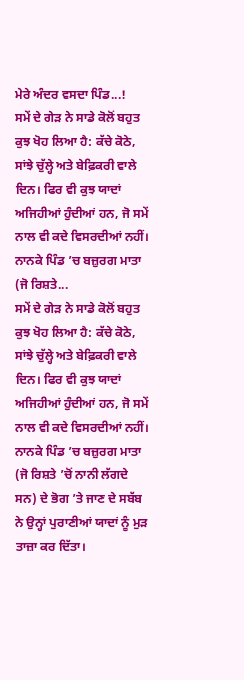ਮੇਰੇ ਅੰਦਰ ਵਸਦਾ ਪਿੰਡ...!
ਸਮੇਂ ਦੇ ਗੇੜ ਨੇ ਸਾਡੇ ਕੋਲੋਂ ਬਹੁਤ ਕੁਝ ਖੋਹ ਲਿਆ ਹੈ: ਕੱਚੇ ਕੋਠੇ, ਸਾਂਝੇ ਚੁੱਲ੍ਹੇ ਅਤੇ ਬੇਫ਼ਿਕਰੀ ਵਾਲੇ ਦਿਨ। ਫਿਰ ਵੀ ਕੁਝ ਯਾਦਾਂ ਅਜਿਹੀਆਂ ਹੁੰਦੀਆਂ ਹਨ, ਜੋ ਸਮੇਂ ਨਾਲ ਵੀ ਕਦੇ ਵਿਸਰਦੀਆਂ ਨਹੀਂ। ਨਾਨਕੇ ਪਿੰਡ ’ਚ ਬਜ਼ੁਰਗ ਮਾਤਾ (ਜੋ ਰਿਸ਼ਤੇ...
ਸਮੇਂ ਦੇ ਗੇੜ ਨੇ ਸਾਡੇ ਕੋਲੋਂ ਬਹੁਤ ਕੁਝ ਖੋਹ ਲਿਆ ਹੈ: ਕੱਚੇ ਕੋਠੇ, ਸਾਂਝੇ ਚੁੱਲ੍ਹੇ ਅਤੇ ਬੇਫ਼ਿਕਰੀ ਵਾਲੇ ਦਿਨ। ਫਿਰ ਵੀ ਕੁਝ ਯਾਦਾਂ ਅਜਿਹੀਆਂ ਹੁੰਦੀਆਂ ਹਨ, ਜੋ ਸਮੇਂ ਨਾਲ ਵੀ ਕਦੇ ਵਿਸਰਦੀਆਂ ਨਹੀਂ। ਨਾਨਕੇ ਪਿੰਡ ’ਚ ਬਜ਼ੁਰਗ ਮਾਤਾ (ਜੋ ਰਿਸ਼ਤੇ ’ਚੋਂ ਨਾਨੀ ਲੱਗਦੇ ਸਨ) ਦੇ ਭੋਗ ’ਤੇ ਜਾਣ ਦੇ ਸਬੱਬ ਨੇ ਉਨ੍ਹਾਂ ਪੁਰਾਣੀਆਂ ਯਾਦਾਂ ਨੂੰ ਮੁੜ ਤਾਜ਼ਾ ਕਰ ਦਿੱਤਾ।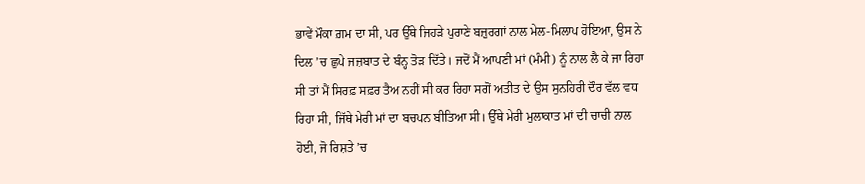ਭਾਵੇਂ ਮੌਕਾ ਗ਼ਮ ਦਾ ਸੀ, ਪਰ ਉੱਥੇ ਜਿਹੜੇ ਪੁਰਾਣੇ ਬਜ਼ੁਰਗਾਂ ਨਾਲ ਮੇਲ-ਮਿਲਾਪ ਹੋਇਆ, ਉਸ ਨੇ ਦਿਲ ’ਚ ਛੁਪੇ ਜਜ਼ਬਾਤ ਦੇ ਬੰਨ੍ਹ ਤੋੜ ਦਿੱਤੇ। ਜਦੋਂ ਮੈਂ ਆਪਣੀ ਮਾਂ (ਮੰਮੀ) ਨੂੰ ਨਾਲ ਲੈ ਕੇ ਜਾ ਰਿਹਾ ਸੀ ਤਾਂ ਮੈਂ ਸਿਰਫ਼ ਸਫ਼ਰ ਤੈਅ ਨਹੀਂ ਸੀ ਕਰ ਰਿਹਾ ਸਗੋਂ ਅਤੀਤ ਦੇ ਉਸ ਸੁਨਹਿਰੀ ਦੌਰ ਵੱਲ ਵਧ ਰਿਹਾ ਸੀ, ਜਿੱਥੇ ਮੇਰੀ ਮਾਂ ਦਾ ਬਚਪਨ ਬੀਤਿਆ ਸੀ। ਉੱਥੇ ਮੇਰੀ ਮੁਲਾਕਾਤ ਮਾਂ ਦੀ ਚਾਚੀ ਨਾਲ ਹੋਈ, ਜੋ ਰਿਸ਼ਤੇ ’ਚ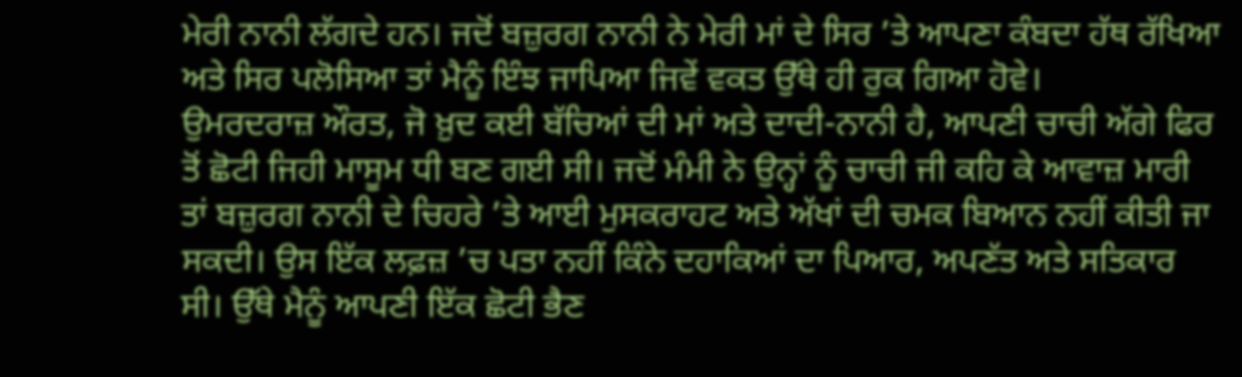ਮੇਰੀ ਨਾਨੀ ਲੱਗਦੇ ਹਨ। ਜਦੋਂ ਬਜ਼ੁਰਗ ਨਾਨੀ ਨੇ ਮੇਰੀ ਮਾਂ ਦੇ ਸਿਰ ’ਤੇ ਆਪਣਾ ਕੰਬਦਾ ਹੱਥ ਰੱਖਿਆ ਅਤੇ ਸਿਰ ਪਲੋਸਿਆ ਤਾਂ ਮੈਨੂੰ ਇੰਝ ਜਾਪਿਆ ਜਿਵੇਂ ਵਕਤ ਉੱਥੇ ਹੀ ਰੁਕ ਗਿਆ ਹੋਵੇ।
ਉਮਰਦਰਾਜ਼ ਔਰਤ, ਜੋ ਖ਼ੁਦ ਕਈ ਬੱਚਿਆਂ ਦੀ ਮਾਂ ਅਤੇ ਦਾਦੀ-ਨਾਨੀ ਹੈ, ਆਪਣੀ ਚਾਚੀ ਅੱਗੇ ਫਿਰ ਤੋਂ ਛੋਟੀ ਜਿਹੀ ਮਾਸੂਮ ਧੀ ਬਣ ਗਈ ਸੀ। ਜਦੋਂ ਮੰਮੀ ਨੇ ਉਨ੍ਹਾਂ ਨੂੰ ਚਾਚੀ ਜੀ ਕਹਿ ਕੇ ਆਵਾਜ਼ ਮਾਰੀ ਤਾਂ ਬਜ਼ੁਰਗ ਨਾਨੀ ਦੇ ਚਿਹਰੇ ’ਤੇ ਆਈ ਮੁਸਕਰਾਹਟ ਅਤੇ ਅੱਖਾਂ ਦੀ ਚਮਕ ਬਿਆਨ ਨਹੀਂ ਕੀਤੀ ਜਾ ਸਕਦੀ। ਉਸ ਇੱਕ ਲਫ਼ਜ਼ ’ਚ ਪਤਾ ਨਹੀਂ ਕਿੰਨੇ ਦਹਾਕਿਆਂ ਦਾ ਪਿਆਰ, ਅਪਣੱਤ ਅਤੇ ਸਤਿਕਾਰ ਸੀ। ਉੱਥੇ ਮੈਨੂੰ ਆਪਣੀ ਇੱਕ ਛੋਟੀ ਭੈਣ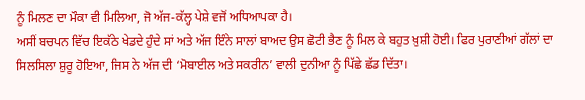ਨੂੰ ਮਿਲਣ ਦਾ ਮੌਕਾ ਵੀ ਮਿਲਿਆ, ਜੋ ਅੱਜ-ਕੱਲ੍ਹ ਪੇਸ਼ੇ ਵਜੋਂ ਅਧਿਆਪਕਾ ਹੈ।
ਅਸੀਂ ਬਚਪਨ ਵਿੱਚ ਇਕੱਠੇ ਖੇਡਦੇ ਹੁੰਦੇ ਸਾਂ ਅਤੇ ਅੱਜ ਇੰਨੇ ਸਾਲਾਂ ਬਾਅਦ ਉਸ ਛੋਟੀ ਭੈਣ ਨੂੰ ਮਿਲ ਕੇ ਬਹੁਤ ਖ਼ੁਸ਼ੀ ਹੋਈ। ਫਿਰ ਪੁਰਾਣੀਆਂ ਗੱਲਾਂ ਦਾ ਸਿਲਸਿਲਾ ਸ਼ੁਰੂ ਹੋਇਆ, ਜਿਸ ਨੇ ਅੱਜ ਦੀ ‘ਮੋਬਾਈਲ ਅਤੇ ਸਕਰੀਨ’ ਵਾਲੀ ਦੁਨੀਆ ਨੂੰ ਪਿੱਛੇ ਛੱਡ ਦਿੱਤਾ।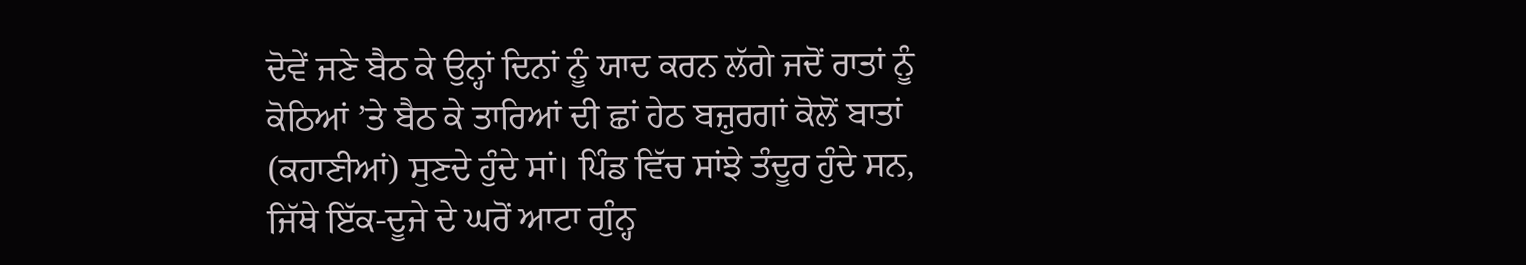ਦੋਵੇਂ ਜਣੇ ਬੈਠ ਕੇ ਉਨ੍ਹਾਂ ਦਿਨਾਂ ਨੂੰ ਯਾਦ ਕਰਨ ਲੱਗੇ ਜਦੋਂ ਰਾਤਾਂ ਨੂੰ ਕੋਠਿਆਂ ’ਤੇ ਬੈਠ ਕੇ ਤਾਰਿਆਂ ਦੀ ਛਾਂ ਹੇਠ ਬਜ਼ੁਰਗਾਂ ਕੋਲੋਂ ਬਾਤਾਂ (ਕਹਾਣੀਆਂ) ਸੁਣਦੇ ਹੁੰਦੇ ਸਾਂ। ਪਿੰਡ ਵਿੱਚ ਸਾਂਝੇ ਤੰਦੂਰ ਹੁੰਦੇ ਸਨ, ਜਿੱਥੇ ਇੱਕ-ਦੂਜੇ ਦੇ ਘਰੋਂ ਆਟਾ ਗੁੰਨ੍ਹ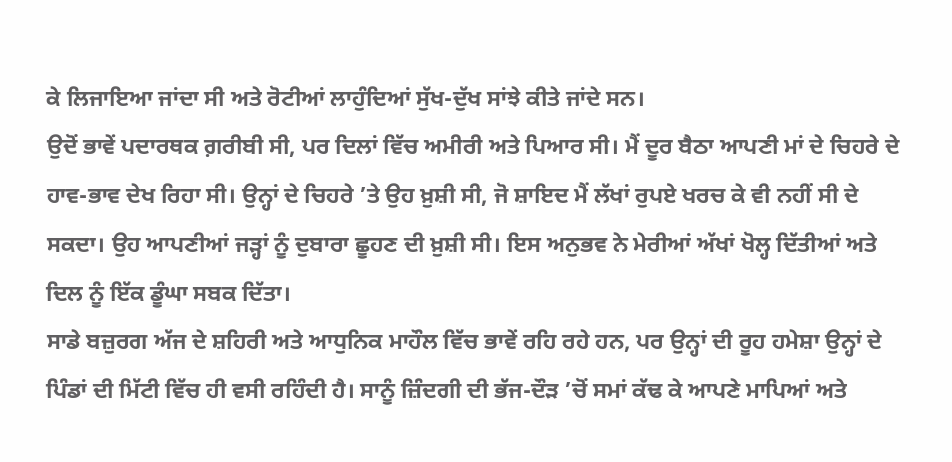ਕੇ ਲਿਜਾਇਆ ਜਾਂਦਾ ਸੀ ਅਤੇ ਰੋਟੀਆਂ ਲਾਹੁੰਦਿਆਂ ਸੁੱਖ-ਦੁੱਖ ਸਾਂਝੇ ਕੀਤੇ ਜਾਂਦੇ ਸਨ।
ਉਦੋਂ ਭਾਵੇਂ ਪਦਾਰਥਕ ਗ਼ਰੀਬੀ ਸੀ, ਪਰ ਦਿਲਾਂ ਵਿੱਚ ਅਮੀਰੀ ਅਤੇ ਪਿਆਰ ਸੀ। ਮੈਂ ਦੂਰ ਬੈਠਾ ਆਪਣੀ ਮਾਂ ਦੇ ਚਿਹਰੇ ਦੇ ਹਾਵ-ਭਾਵ ਦੇਖ ਰਿਹਾ ਸੀ। ਉਨ੍ਹਾਂ ਦੇ ਚਿਹਰੇ ’ਤੇ ਉਹ ਖ਼ੁਸ਼ੀ ਸੀ, ਜੋ ਸ਼ਾਇਦ ਮੈਂ ਲੱਖਾਂ ਰੁਪਏ ਖਰਚ ਕੇ ਵੀ ਨਹੀਂ ਸੀ ਦੇ ਸਕਦਾ। ਉਹ ਆਪਣੀਆਂ ਜੜ੍ਹਾਂ ਨੂੰ ਦੁਬਾਰਾ ਛੂਹਣ ਦੀ ਖ਼ੁਸ਼ੀ ਸੀ। ਇਸ ਅਨੁਭਵ ਨੇ ਮੇਰੀਆਂ ਅੱਖਾਂ ਖੋਲ੍ਹ ਦਿੱਤੀਆਂ ਅਤੇ ਦਿਲ ਨੂੰ ਇੱਕ ਡੂੰਘਾ ਸਬਕ ਦਿੱਤਾ।
ਸਾਡੇ ਬਜ਼ੁਰਗ ਅੱਜ ਦੇ ਸ਼ਹਿਰੀ ਅਤੇ ਆਧੁਨਿਕ ਮਾਹੌਲ ਵਿੱਚ ਭਾਵੇਂ ਰਹਿ ਰਹੇ ਹਨ, ਪਰ ਉਨ੍ਹਾਂ ਦੀ ਰੂਹ ਹਮੇਸ਼ਾ ਉਨ੍ਹਾਂ ਦੇ ਪਿੰਡਾਂ ਦੀ ਮਿੱਟੀ ਵਿੱਚ ਹੀ ਵਸੀ ਰਹਿੰਦੀ ਹੈ। ਸਾਨੂੰ ਜ਼ਿੰਦਗੀ ਦੀ ਭੱਜ-ਦੌੜ ’ਚੋਂ ਸਮਾਂ ਕੱਢ ਕੇ ਆਪਣੇ ਮਾਪਿਆਂ ਅਤੇ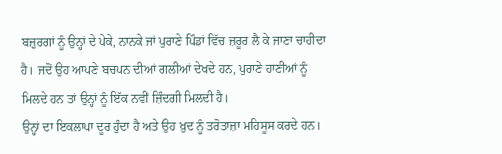ਬਜ਼ੁਰਗਾਂ ਨੂੰ ਉਨ੍ਹਾਂ ਦੇ ਪੇਕੇ, ਨਾਨਕੇ ਜਾਂ ਪੁਰਾਣੇ ਪਿੰਡਾਂ ਵਿੱਚ ਜ਼ਰੂਰ ਲੈ ਕੇ ਜਾਣਾ ਚਾਹੀਦਾ ਹੈ। ਜਦੋਂ ਉਹ ਆਪਣੇ ਬਚਪਨ ਦੀਆਂ ਗਲੀਆਂ ਦੇਖਦੇ ਹਨ, ਪੁਰਾਣੇ ਹਾਣੀਆਂ ਨੂੰ ਮਿਲਦੇ ਹਨ ਤਾਂ ਉਨ੍ਹਾਂ ਨੂੰ ਇੱਕ ਨਵੀਂ ਜ਼ਿੰਦਗੀ ਮਿਲਦੀ ਹੈ।
ਉਨ੍ਹਾਂ ਦਾ ਇਕਲਾਪਾ ਦੂਰ ਹੁੰਦਾ ਹੈ ਅਤੇ ਉਹ ਖ਼ੁਦ ਨੂੰ ਤਰੋਤਾਜ਼ਾ ਮਹਿਸੂਸ ਕਰਦੇ ਹਨ।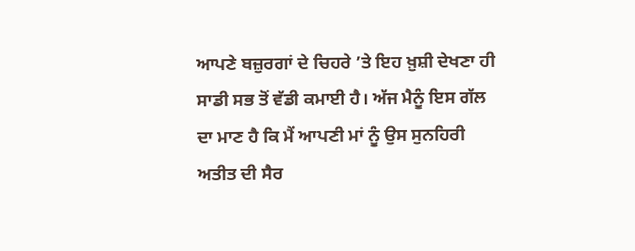ਆਪਣੇ ਬਜ਼ੁਰਗਾਂ ਦੇ ਚਿਹਰੇ ’ਤੇ ਇਹ ਖ਼ੁਸ਼ੀ ਦੇਖਣਾ ਹੀ ਸਾਡੀ ਸਭ ਤੋਂ ਵੱਡੀ ਕਮਾਈ ਹੈ। ਅੱਜ ਮੈਨੂੰ ਇਸ ਗੱਲ ਦਾ ਮਾਣ ਹੈ ਕਿ ਮੈਂ ਆਪਣੀ ਮਾਂ ਨੂੰ ਉਸ ਸੁਨਹਿਰੀ ਅਤੀਤ ਦੀ ਸੈਰ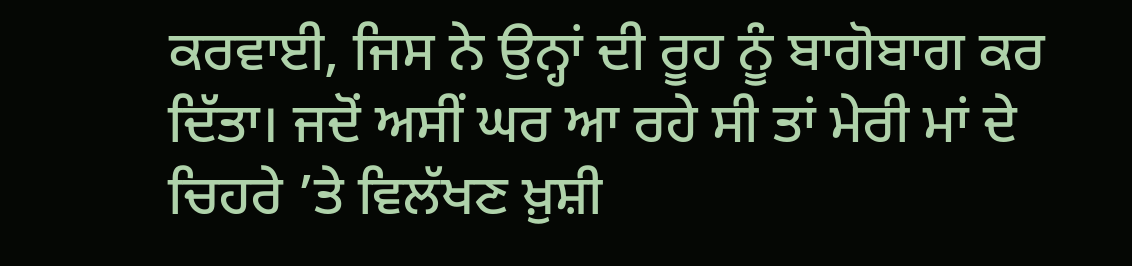ਕਰਵਾਈ, ਜਿਸ ਨੇ ਉਨ੍ਹਾਂ ਦੀ ਰੂਹ ਨੂੰ ਬਾਗੋਬਾਗ ਕਰ ਦਿੱਤਾ। ਜਦੋਂ ਅਸੀਂ ਘਰ ਆ ਰਹੇ ਸੀ ਤਾਂ ਮੇਰੀ ਮਾਂ ਦੇ ਚਿਹਰੇ ’ਤੇ ਵਿਲੱਖਣ ਖ਼ੁਸ਼ੀ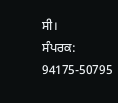ਸੀ।
ਸੰਪਰਕ: 94175-50795